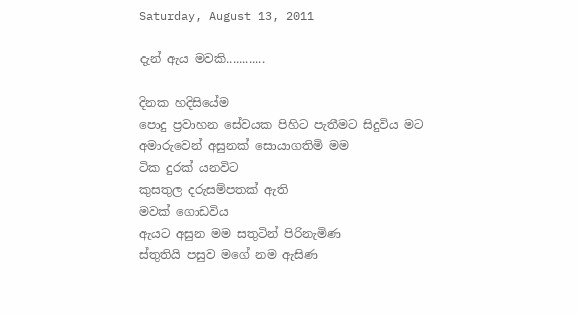Saturday, August 13, 2011

දැන් ඇය මවකි............

දිනක හදිසියේම
පොදු ප්‍රවාහන සේවයක පිහිට පැතීමට සිදුවිය මට
අමාරුවෙන් අසුනක් සොයාගතිමි මම
ටික දුරක් යනවිට
කුසතුල දරුසම්පතක් ඇති
මවක් ගොඩවිය
ඇයට අසුන මම සතුටින් පිරිනැමිණ
ස්තුතියි පසුව මගේ නම ඇසිණ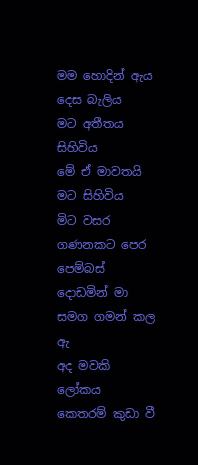මම හොදින් ඇය දෙස බැලිය
මට අතීතය සිහිවිය
මේ ඒ මාවතයි මට සිහිවිය
මිට වසර ගණනකට පෙර
පෙම්බස් දොඩමින් මා සමග ගමන් කල ඇ
අද මවකි
ලෝකය කෙතරම් කුඩා වී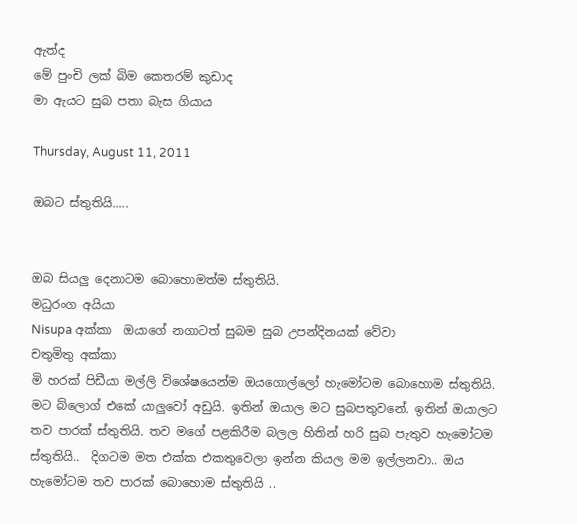ඇත්ද
මේ පුංචි ලක් බිම කෙතරම් කුඩාද
මා ඇයට සුබ පතා බැස ගියාය

Thursday, August 11, 2011

ඔබට ස්තුතියි.....


ඔබ සියලු දෙනාටම බොහොමත්ම ස්තුතියි.
මධුරංග අයියා
Nisupa අක්කා  ඔයාගේ නගාටත් සුබම සුබ උපන්දිනයක් වේවා
චතුමිතු අක්කා
මි හරක් පිඩීයා මල්ලි විශේෂයෙන්ම ඔයගොල්ලෝ හැමෝටම බොහොම ස්තුතියි. මට බ්ලොග් එකේ යාලුවෝ අඩුයි. ඉතින් ඔයාල මට සුබපතුවනේ. ඉතින් ඔයාලට තව පාරක් ස්තුතියි. තව මගේ පළකිරීම බලල හිතින් හරි සුබ පැතුව හැමෝටම ස්තුතියි..  දිගටම මත එක්ක එකතුවෙලා ඉන්න කියල මම ඉල්ලනවා.. ඔය හැමෝටම තව පාරක් බොහොම ස්තුතියි ..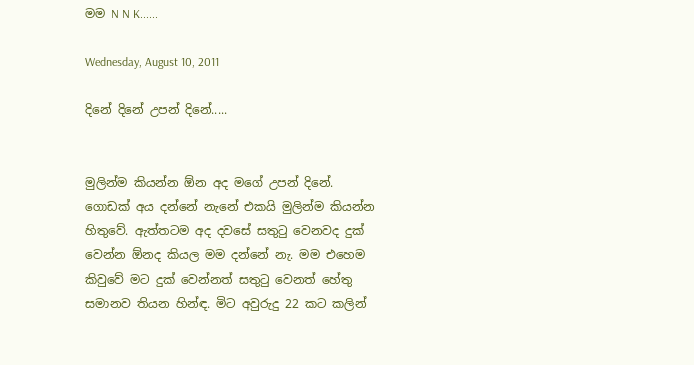මම N N K......

Wednesday, August 10, 2011

දිනේ දිනේ උපන් දිනේ.....


මුලින්ම කියන්න ඕන අද මගේ උපන් දිනේ. ගොඩක් අය දන්නේ නැනේ එකයි මුලින්ම කියන්න හිතුවේ. ඇත්තටම අද දවසේ සතුටු වෙනවද දුක් වෙන්න ඕනද කියල මම දන්නේ නැ. මම එහෙම කිවුවේ මට දුක් වෙන්නත් සතුටු වෙනත් හේතු සමානව තියන හින්ඳ. මිට අවුරුදු 22 කට කලින්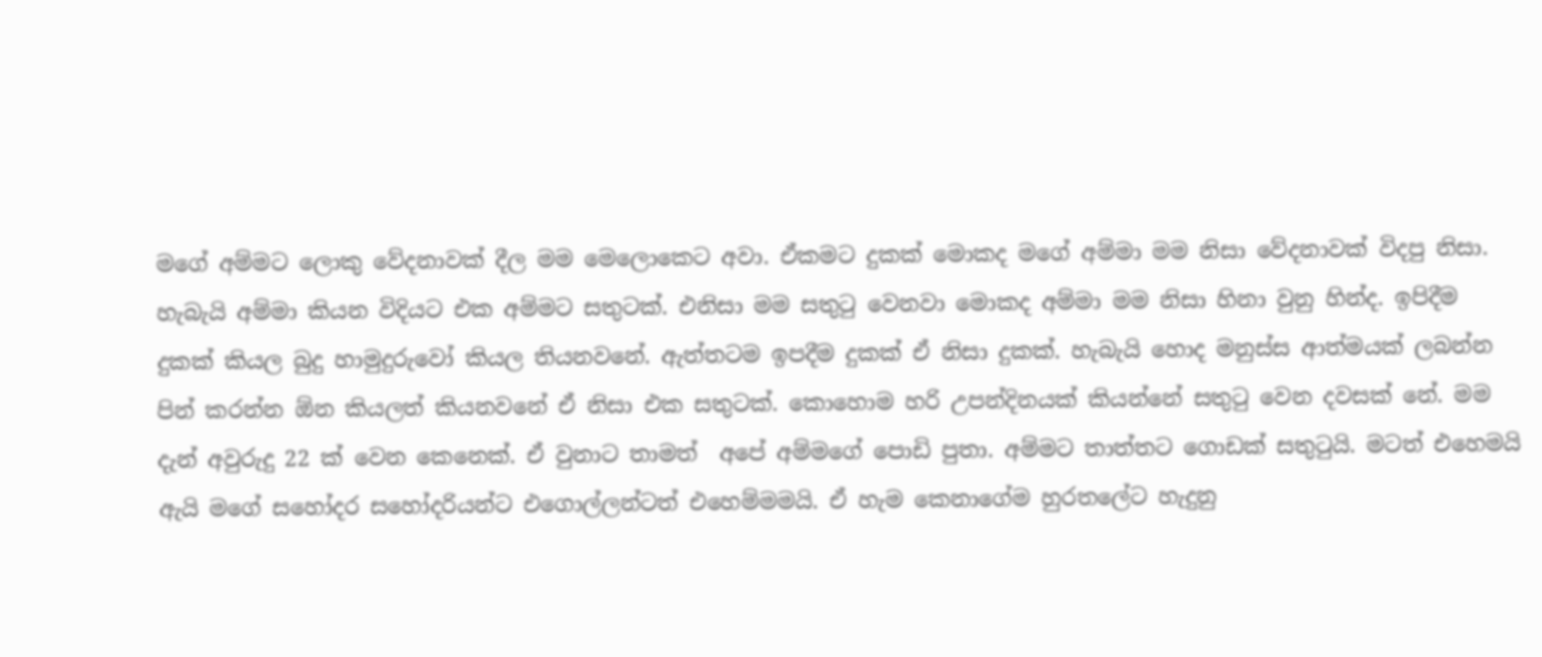මගේ අම්මට ලොකු වේදනාවක් දීල මම මෙලොකෙට අවා. ඒකමට දුකක් මොකද මගේ අම්මා මම නිසා වේදනාවක් විදපු නිසා. හැබැයි අම්මා කියන විදියට එක අම්මට සතුටක්. එනිසා මම සතුටු වෙනවා මොකද අම්මා මම නිසා හිනා වුනු හින්ද. ඉපිදීම දුකක් කියල බුදු හාමුදුරුවෝ කියල තියනවනේ. ඇත්තටම ඉපදීම දුකක් ඒ නිසා දුකක්. හැබැයි හොද මනුස්ස ආත්මයක් ලබන්න පින් කරන්න ඕන කියලත් කියනවනේ ඒ නිසා එක සතුටක්. කොහොම හරි උපන්දිනයක් කියන්නේ සතුටු වෙන දවසක් නේ. මම දැන් අවුරුදු 22 ක් වෙන කෙනෙක්. ඒ වුනාට තාමත්  අපේ අම්මගේ පොඩි පුතා. අම්මට තාත්තට ගොඩක් සතුටුයි. මටත් එහෙමයි ඇයි මගේ සහෝදර සහෝදරියන්ට එගොල්ලන්ටත් එහෙම්මමයි. ඒ හැම කෙනාගේම හුරතලේට හැදුනු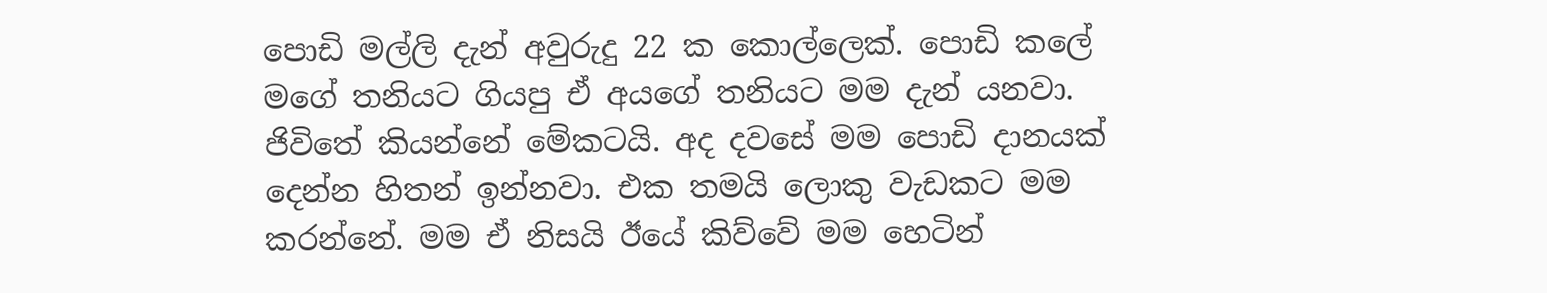පොඩි මල්ලි දැන් අවුරුදු 22 ක කොල්ලෙක්. පොඩි කලේ මගේ තනියට ගියපු ඒ අයගේ තනියට මම දැන් යනවා. ජිවිතේ කියන්නේ මේකටයි. අද දවසේ මම පොඩි දානයක් දෙන්න හිතන් ඉන්නවා. එක තමයි ලොකු වැඩකට මම කරන්නේ. මම ඒ නිසයි ඊයේ කිව්වේ මම හෙටින්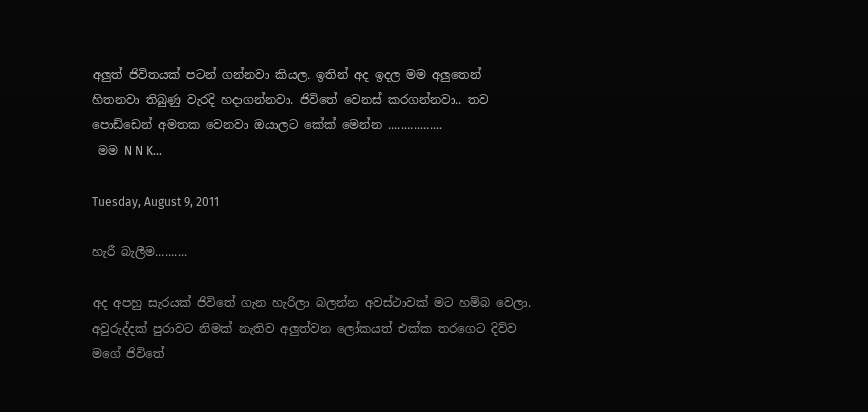අලුත් ජිවිතයක් පටන් ගන්නවා කියල. ඉතින් අද ඉදල මම අලුතෙන් හිතනවා තිබුණු වැරදි හදාගන්නවා. ජිවිතේ වෙනස් කරගන්නවා.. තව පොඩ්ඩෙන් අමතක වෙනවා ඔයාලට කේක් මෙන්න .................
 මම N N K...

Tuesday, August 9, 2011

හැරී බැලීම..........

අද අපහු සැරයක් ජිවිතේ ගැන හැරිලා බලන්න අවස්ථාවක් මට හම්බ වෙලා. අවුරුද්දක් පුරාවට නිමක් නැතිව අලුත්වන ලෝකයත් එක්ක තරගෙට දිව්ව මගේ ජිවිතේ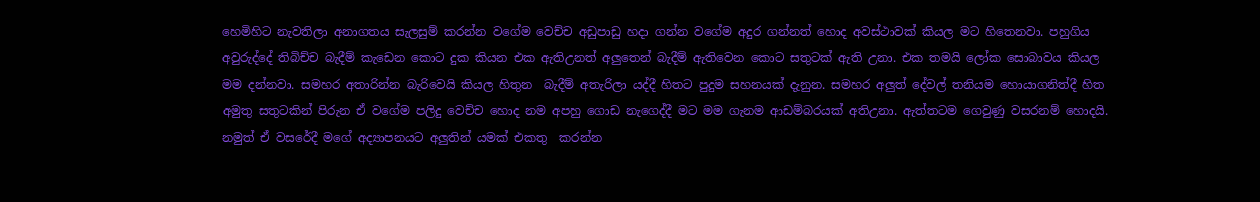හෙමිහිට නැවතිලා අනාගතය සැලසුම් කරන්න වගේම වෙච්ච අඩුපාඩු හදා ගන්න වගේම අදුර ගන්නත් හොද අවස්ථාවක් කියල මට හිතෙනවා. පහුගිය අවුරුද්දේ තිබිච්ච බැදීම් කැඩෙන කොට දුක කියන එක ඇතිඋනත් අලුතෙන් බැදීම් ඇතිවෙන කොට සතුටක් ඇති උනා. එක තමයි ලෝක සොබාවය කියල මම දන්නවා. සමහර අතාරින්න බැරිවෙයි කියල හිතුන  බැදීම් අතැරිලා යද්දී හිතට පුදුම සහනයක් දැනුන. සමහර අලුත් දේවල් තනියම හොයාගනිත්දී හිත අමුතු සතුටකින් පිරුන ඒ වගේම පලිදු වෙච්ච හොද නම අපහු ගොඩ නැගෙද්දී මට මම ගැනම ආඩම්බරයක් අතිඋනා. ඇත්තටම ගෙවුණු වසරනම් හොදයි. නමුත් ඒ වසරේදී මගේ අද්‍යාපනයට අලුතින් යමක් එකතු  කරන්න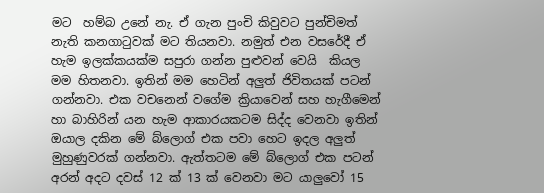මට  හම්බ උනේ නැ. ඒ ගැන පුංචි කිවුවට පුන්චිමත් නැති කනගාටුවක් මට තියනවා. නමුත් එන වසරේදී ඒ හැම ඉලක්කයක්ම සපුරා ගන්න පුළුවන් වෙයි  කියල මම හිතනවා. ඉතින් මම හෙටින් අලුත් ජිවිතයක් පටන් ගන්නවා. එක වචනෙන් වගේම ක්‍රියාවෙන් සහ හැගීමෙන් හා බාහිරින් යන හැම ආකාරයකටම සිද්ද වෙනවා ඉතින් ඔයාල දකින මේ බ්ලොග් එක පවා හෙට ඉදල අලුත් මුහුණුවරක් ගන්නවා. ඇත්තටම මේ බ්ලොග් එක පටන් අරන් අදට දවස් 12 ක් 13 ක් වෙනවා මට යාලුවෝ 15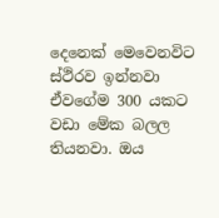දෙනෙක් මෙවෙනවිට ස්ථිරව ඉන්නවා ඒවගේම 300 යකට වඩා මේක බලල තියනවා. ඔය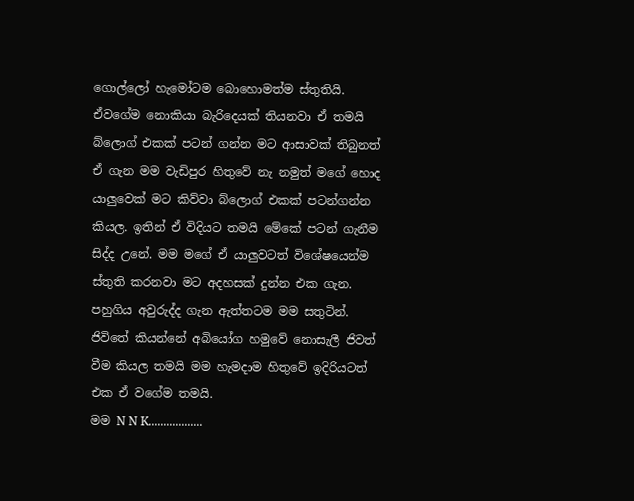ගොල්ලෝ හැමෝටම බොහොමත්ම ස්තුතියි. ඒවගේම නොකියා බැරිදෙයක් තියනවා ඒ තමයි බ්ලොග් එකක් පටන් ගන්න මට ආසාවක් තිබුනත් ඒ ගැන මම වැඩිපුර හිතුවේ නැ නමුත් මගේ හොද යාලුවෙක් මට කිව්වා බ්ලොග් එකක් පටන්ගන්න කියල. ඉතින් ඒ විදියට තමයි මේකේ පටන් ගැනීම සිද්ද උනේ. මම මගේ ඒ යාලුවටත් විශේෂයෙන්ම ස්තුති කරනවා මට අදහසක් දුන්න එක ගැන. පහුගිය අවුරුද්ද ගැන ඇත්තටම මම සතුටින්. ජිවිතේ කියන්නේ අබියෝග හමුවේ නොසැලී ජිවත් වීම කියල තමයි මම හැමදාම හිතුවේ ඉදිරියටත් එක ඒ වගේම තමයි.
මම N N K..................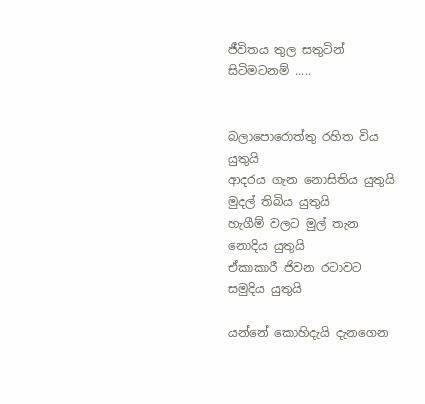ජීවිතය තුල සතුටින් සිටිමටනම් .....


බලාපොරොත්තු රහිත විය යුතුයි
ආදරය ගැන නොසිතිය යුතුයි
මුදල් තිබිය යුතුයි
හැගීම් වලට මුල් තැන නොදිය යුතුයි
ඒකාකාරී ජිවන රටාවට සමුදිය යුතුයි

යන්නේ කොහිදැයි දැනගෙන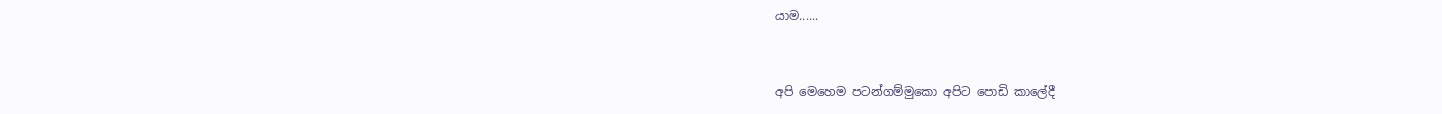යාම......


අපි මෙහෙම පටන්ගම්මුකො අපිට පොඩි කාලේදී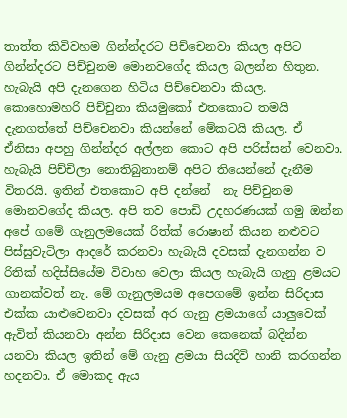තාත්ත කිවිවහම ගින්න්දරට පිච්චෙනවා කියල අපිට ගින්න්දරට පිච්චුනම මොනවගේද කියල බලන්න හිතුන. හැබැයි අපි දැනගෙන හිටිය පිච්චෙනවා කියල. කොහොමහරි පිච්චුනා කියමුකෝ එතකොට තමයි දැනගත්තේ පිච්චෙනවා කියන්නේ මේකටයි කියල. ඒ ඒනිසා අපහු ගින්න්දර අල්ලන කොට අපි පරිස්සන් වෙනවා. හැබැයි පිච්චිලා නොතිබුනානම් අපිට තියෙන්නේ දැනීම විතරයි. ඉතින් එතකොට අපි දන්නේ  නැ පිච්චුනම මොනවගේද කියල. අපි තව පොඩි උදහරණයක් ගමු ඔන්න අපේ ගමේ ගැනුලමයෙක් රිත්ක් රොෂාන් කියන නළුවට පිස්සුවැටිලා ආදරේ කරනවා හැබැයි දවසක් දැනගන්න ව රිතික් හදිස්සියේම විවාහ වෙලා කියල හැබැයි ගැනු ළමයට ගානක්වත් නැ. මේ ගැනුලමයම අපෙගමේ ඉන්න සිරිදාස එක්ක යාළුවෙනවා දවසක් අර ගැනු ළමයාගේ යාලුවෙක් ඇවිත් කියනවා අන්න සිරිදාස වෙන කෙනෙක් බදින්න යනවා කියල ඉතින් මේ ගැනු ළමයා සියදිවි හානි කරගන්න හදනවා. ඒ මොකද ඇය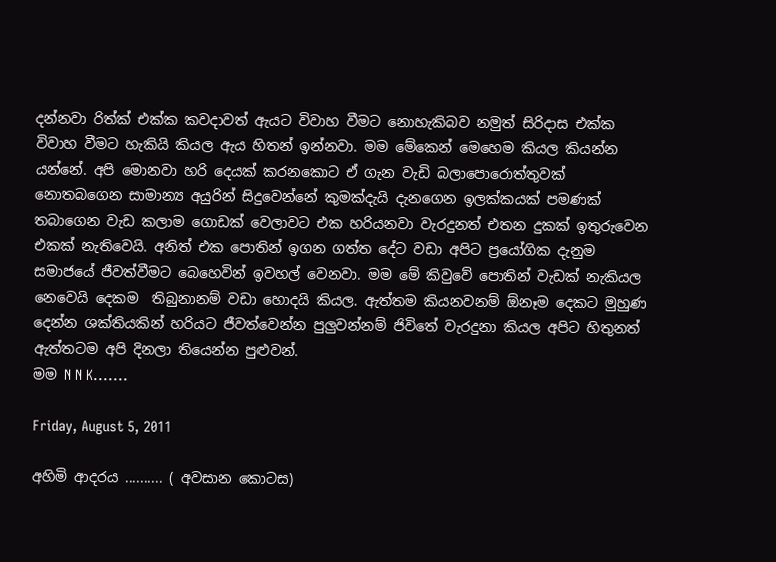දන්නවා රිත්ක් එක්ක කවදාවත් ඇයට විවාහ වීමට නොහැකිබව නමුත් සිරිදාස එක්ක විවාහ වීමට හැකියි කියල ඇය හිතන් ඉන්නවා. මම මේකෙන් මෙහෙම කියල කියන්න යන්නේ. අපි මොනවා හරි දෙයක් කරනකොට ඒ ගැන වැඩි බලාපොරොත්තුවක් නොතබගෙන සාමාන්‍ය අයුරින් සිදුවෙන්නේ කුමක්දැයි දැනගෙන ඉලක්කයක් පමණක් තබාගෙන වැඩ කලාම ගොඩක් වෙලාවට එක හරියනවා වැරදුනත් එතන දුකක් ඉතුරුවෙන එකක් නැතිවෙයි. අනිත් එක පොතින් ඉගන ගත්ත දේට වඩා අපිට ප්‍රයෝගික දැනුම සමාජයේ ජීවත්වීමට බෙහෙවින් ඉවහල් වෙනවා. මම මේ කිවුවේ පොතින් වැඩක් නැකියල නෙවෙයි දෙකම  තිබුනානම් වඩා හොදයි කියල. ඇත්තම කියනවනම් ඕනෑම දෙකට මුහුණ දෙන්න ශක්තියකින් හරියට ජීවත්වෙන්න පුලුවන්නම් ජිවිතේ වැරදුනා කියල අපිට හිතුනත් ඇත්තටම අපි දිනලා තියෙන්න පුළුවන්.
මම N N K.......

Friday, August 5, 2011

අහිමි ආදරය .......... ( අවසාන කොටස)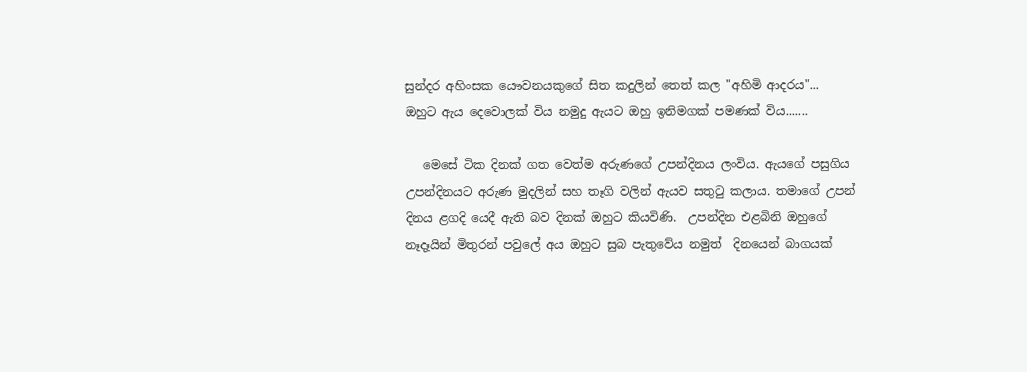සුන්දර අහිංසක යෞවනයකුගේ සිත කදුලින් තෙත් කල "අහිමි ආදරය"...
ඔහුට ඇය දෙවොලක් විය නමුදු ඇයට ඔහු ඉනිමගක් පමණක් විය.......

   මෙසේ ටික දිනක් ගත වෙත්ම අරුණගේ උපන්දිනය ලංවිය. ඇයගේ පසුගිය උපන්දිනයට අරුණ මුදලින් සහ තෑගි වලින් ඇයව සතුටු කලාය. තමාගේ උපන් දිනය ළගදි යෙදී ඇති බව දිනක් ඔහුට කියවිණි.  උපන්දින එළබිනි ඔහුගේ නෑදෑයින් මිතුරන් පවුලේ අය ඔහුට සුබ පැතුවේය නමුත්  දිනයෙන් බාගයක්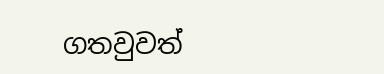ගතවුවත්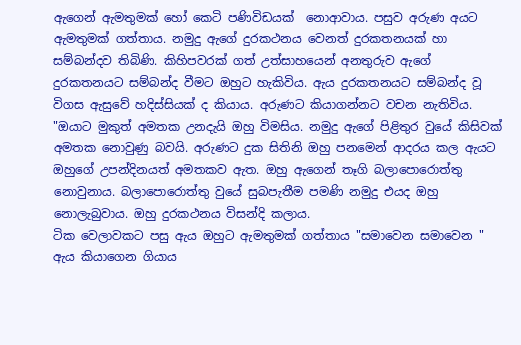ඇගෙන් ඇමතුමක් හෝ කෙටි පණිවිඩයක්  නොආවාය. පසුව අරුණ අයට ඇමතුමක් ගත්තාය. නමුදු ඇගේ දුරකථනය වෙනත් දුරකතනයක් හා සම්බන්දව තිබිණි. කිහිපවරක් ගත් උත්සාහයෙන් අනතුරුව ඇගේ දුරකතනයට සම්බන්ද වීමට ඔහුට හැකිවිය. ඇය දුරකතනයට සම්බන්ද වූ විගස ඇසුවේ හදිස්සියක් ද කියාය. අරුණට කියාගන්නට වචන නැතිවිය. "ඔයාට මුකුත් අමතක උනදැයි ඔහු විමසිය. නමුදු ඇගේ පිළිතුර වුයේ කිසිවක් අමතක නොවුණු බවයි. අරුණට දුක සිතිනි ඔහු පනමෙන් ආදරය කල ඇයට ඔහුගේ උපන්දිනයත් අමතකව ඇත. ඔහු ඇගෙන් තෑගි බලාපොරොත්තු නොවුනාය. බලාපොරොත්තු වුයේ සුබපැතීම පමණි නමුදු එයද ඔහු නොලැබුවාය. ඔහු දුරකථනය විසන්දි කලාය.
ටික වෙලාවකට පසු ඇය ඔහුට ඇමතුමක් ගත්තාය "සමාවෙන සමාවෙන " ඇය කියාගෙන ගියාය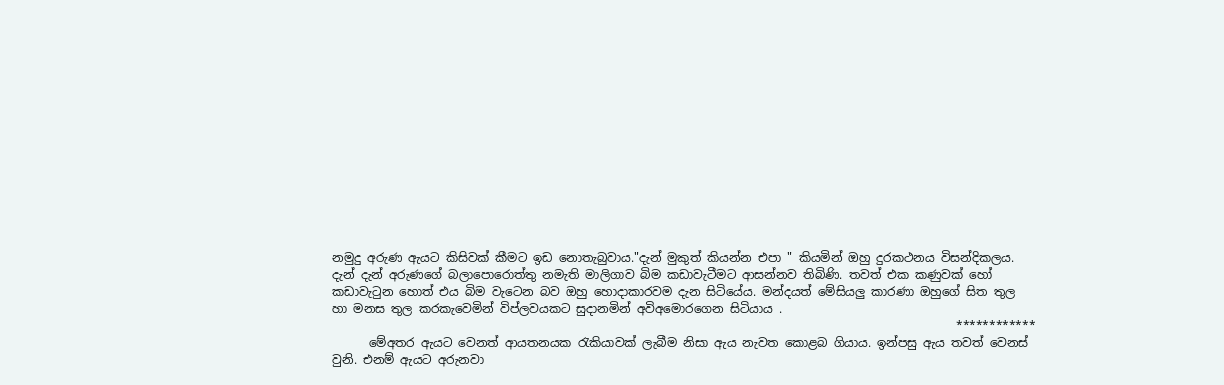නමුදු අරුණ ඇයට කිසිවක් කීමට ඉඩ නොතැබුවාය."දැන් මුකුත් කියන්න එපා " කියමින් ඔහු දුරකථනය විසන්දිකලය. දැන් දැන් අරුණගේ බලාපොරොත්තු නමැති මාලිගාව බිම කඩාවැටීමට ආසන්නව තිබිණි. තවත් එක කණුවක් හෝ කඩාවැටුන හොත් එය බිම වැටෙන බව ඔහු හොදාකාරවම දැන සිටියේය. මන්දයත් මේසියලු කාරණා ඔහුගේ සිත තුල හා මනස තුල කරකැවෙමින් විප්ලවයකට සුදානමින් අවිඅමොරගෙන සිටියාය .
                                                                                                        ************
      මේඅතර ඇයට වෙනත් ආයතනයක රැකියාවක් ලැබීම නිසා ඇය නැවත කොළබ ගියාය. ඉන්පසු ඇය තවත් වෙනස් වුනි. එනම් ඇයට අරුනවා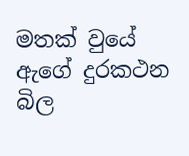මතක් වුයේ ඇගේ දුරකථන බිල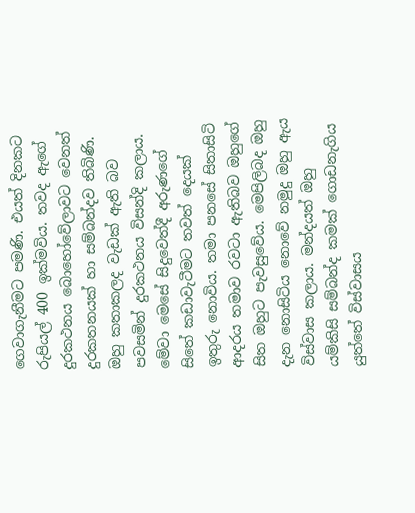ගෙවාගැනීමට පමණි. එයත් දිනකට රුපියල් 400 ඉක්මවිය. තවද ඇගේ දුරකථනය බොහෝවේලාවට වෙනත් දුරකතනයක් හා සම්බන්දව තිබිණි.  ඔහු කතාකලද වැඩක් ඇති බව පවසමින් දුරකථනය විසන්දි කලාය.  මේවා මෙසේ සිදුවෙත්දී අරුණගේ සිතේ කඩාවැටීමට තවත් දෙයක් ඉතුරු නොවිය. තමා පනසේ සිතාසිටි ආදරය තමාව රවටා ඇතිබව ඔහුගේ සිත ඔහුට පැවසුවේය. මෙපිලිබද ඔහු දැන නොසිටිය නොවේ නමුදු ඔහු ඇය විස්වාස කලාය. මන්දයත් ඔහු යම්කිසි සම්බන්ද කමක් ගොඩනැගිය යුත්තේ විස්වාසය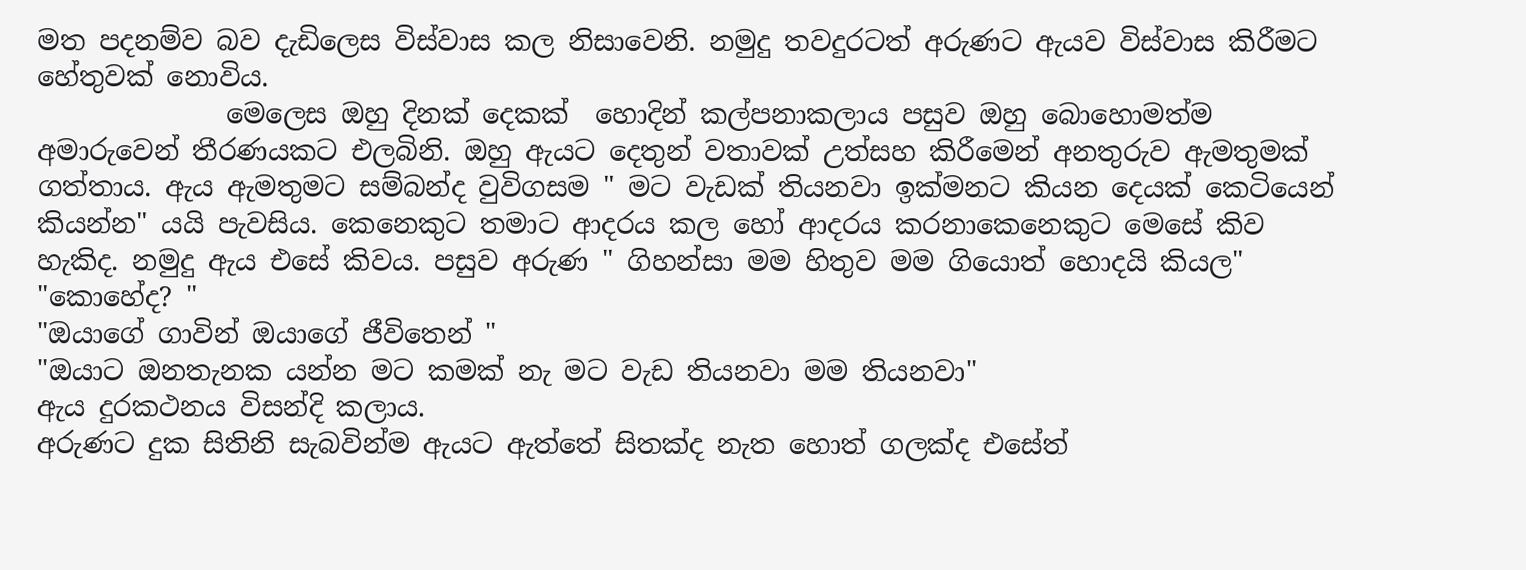මත පදනම්ව බව දැඩිලෙස විස්වාස කල නිසාවෙනි. නමුදු තවදුරටත් අරුණට ඇයව විස්වාස කිරීමට හේතුවක් නොවිය.
              මෙලෙස ඔහු දිනක් දෙකක්  හොදින් කල්පනාකලාය පසුව ඔහු බොහොමත්ම අමාරුවෙන් තීරණයකට එලබිනි. ඔහු ඇයට දෙතුන් වතාවක් උත්සහ කිරීමෙන් අනතුරුව ඇමතුමක් ගත්තාය. ඇය ඇමතුමට සම්බන්ද වුවිගසම " මට වැඩක් තියනවා ඉක්මනට කියන දෙයක් කෙටියෙන් කියන්න" යයි පැවසිය. කෙනෙකුට තමාට ආදරය කල හෝ ආදරය කරනාකෙනෙකුට මෙසේ කිව හැකිද. නමුදු ඇය එසේ කිවය. පසුව අරුණ " ගිහන්සා මම හිතුව මම ගියොත් හොදයි කියල"
"කොහේද? "
"ඔයාගේ ගාවින් ඔයාගේ ජීවිතෙන් "
"ඔයාට ඔනතැනක යන්න මට කමක් නැ මට වැඩ තියනවා මම තියනවා"
ඇය දුරකථනය විසන්දි කලාය.
අරුණට දුක සිතිනි සැබවින්ම ඇයට ඇත්තේ සිතක්ද නැත හොත් ගලක්ද එසේත්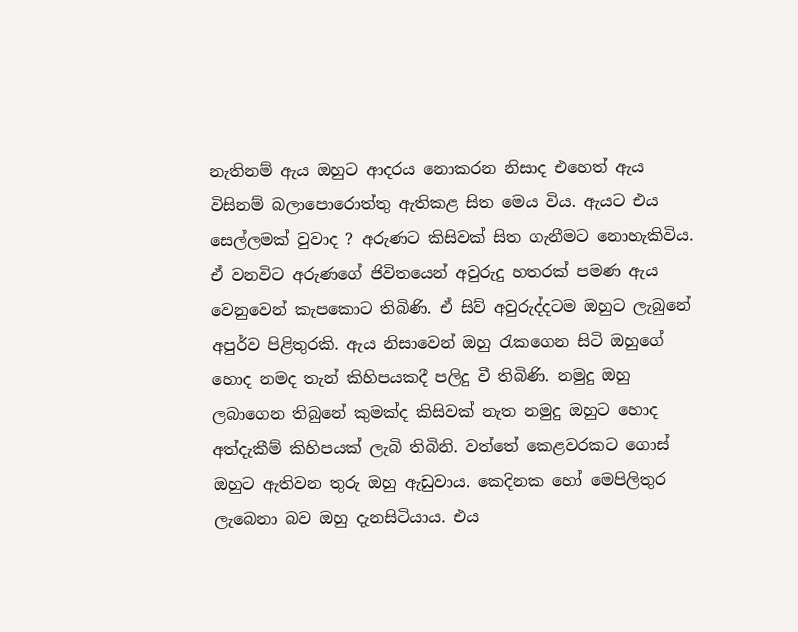නැතිනම් ඇය ඔහුට ආදරය නොකරන නිසාද එහෙත් ඇය විසිනම් බලාපොරොත්තු ඇතිකළ සිත මෙය විය. ඇයට එය සෙල්ලමක් වුවාද ? අරුණට කිසිවක් සිත ගැනීමට නොහැකිවිය. ඒ වනවිට අරුණගේ ජිවිතයෙන් අවුරුදු හතරක් පමණ ඇය වෙනුවෙන් කැපකොට තිබිණි. ඒ සිව් අවුරුද්දටම ඔහුට ලැබුනේ අපුර්ව පිළිතුරකි. ඇය නිසාවෙන් ඔහු රැකගෙන සිටි ඔහුගේ හොද නමද තැන් කිහිපයකදී පලිදු වී තිබිණි. නමුදු ඔහු ලබාගෙන තිබුනේ කුමක්ද කිසිවක් නැත නමුදු ඔහුට හොද  අත්දැකීම් කිහිපයක් ලැබි තිබිනි. වත්තේ කෙළවරකට ගොස් ඔහුට ඇතිවන තුරු ඔහු ඇඩුවාය. කෙදිනක හෝ මෙපිලිතුර ලැබෙනා බව ඔහු දැනසිටියාය. එය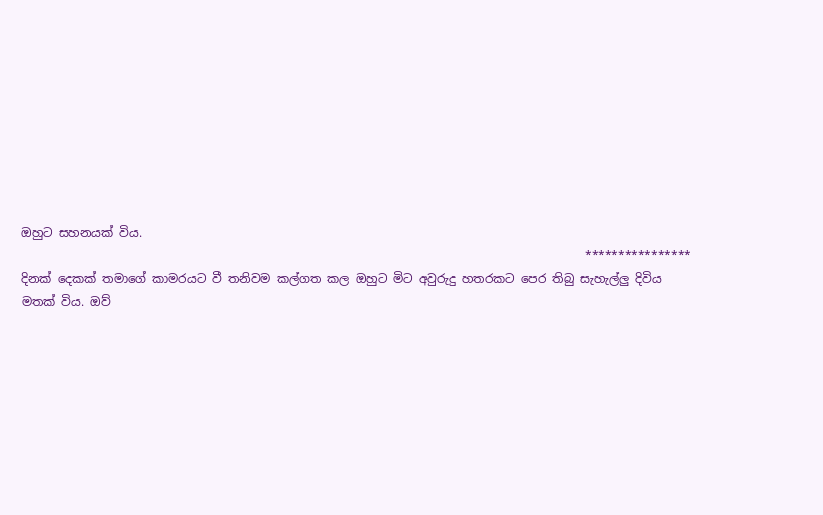ඔහුට සහනයක් විය.
                                                                                              ****************
දිනක් දෙකක් තමාගේ කාමරයට වී තනිවම කල්ගත කල ඔහුට මිට අවුරුදු හතරකට පෙර තිබු සැහැල්ලු දිවිය මතක් විය. ඔව්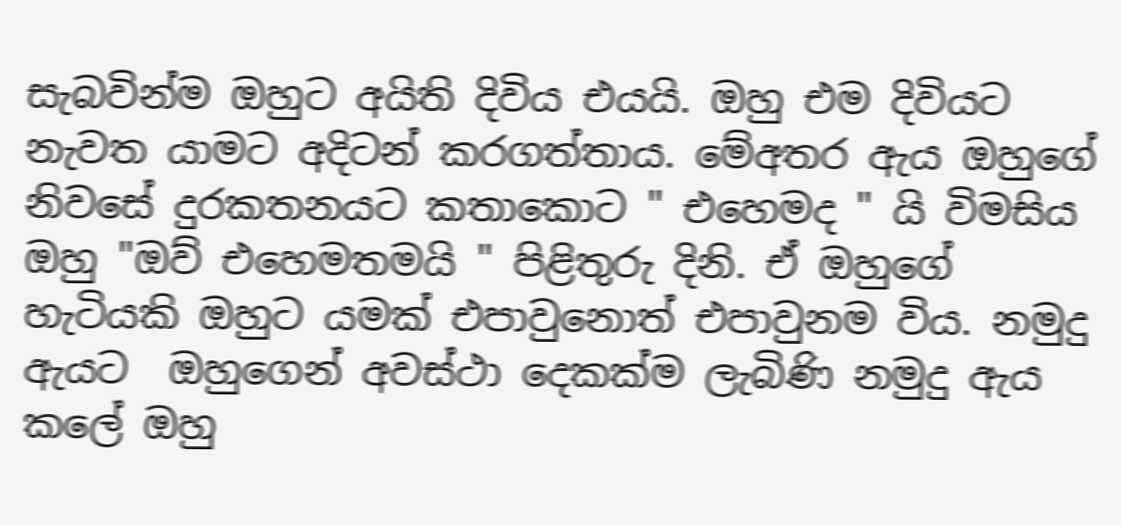සැබවින්ම ඔහුට අයිති දිවිය එයයි. ඔහු එම දිවියට නැවත යාමට අදිටන් කරගත්තාය. මේඅතර ඇය ඔහුගේ නිවසේ දුරකතනයට කතාකොට " එහෙමද " යි විමසිය ඔහු "ඔව් එහෙමතමයි " පිළිතුරු දිනි. ඒ ඔහුගේ හැටියකි ඔහුට යමක් එපාවුනොත් එපාවුනම විය. නමුදු ඇයට  ඔහුගෙන් අවස්ථා දෙකක්ම ලැබිණි නමුදු ඇය කලේ ඔහු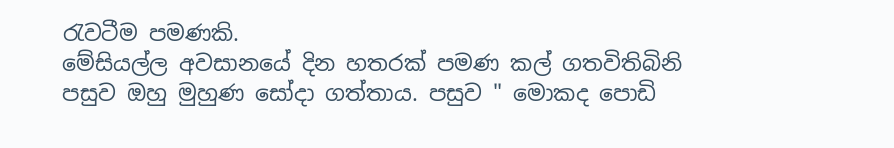රැවටීම පමණකි.
මේසියල්ල අවසානයේ දින හතරක් පමණ කල් ගතවිතිබිනි පසුව ඔහු මුහුණ සෝදා ගත්තාය. පසුව " මොකද පොඩි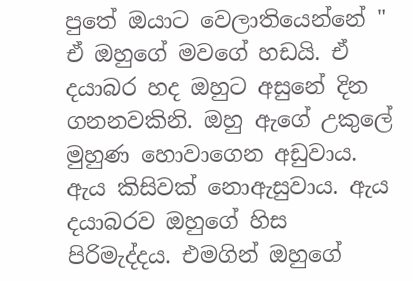පුතේ ඔයාට වෙලාතියෙන්නේ " ඒ ඔහුගේ මවගේ හඩයි. ඒ දයාබර හද ඔහුට අසුනේ දින ගනනවකිනි. ඔහු ඇගේ උකුලේ මුහුණ හොවාගෙන අඩුවාය. ඇය කිසිවක් නොඇසුවාය. ඇය දයාබරව ඔහුගේ හිස පිරිමැද්දය. එමගින් ඔහුගේ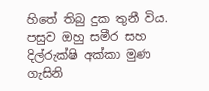හිතේ තිබු දුක තුනී විය.
පසුව ඔහු සමීර සහ දිල්රුක්ෂි අක්කා මුණ ගැසිනි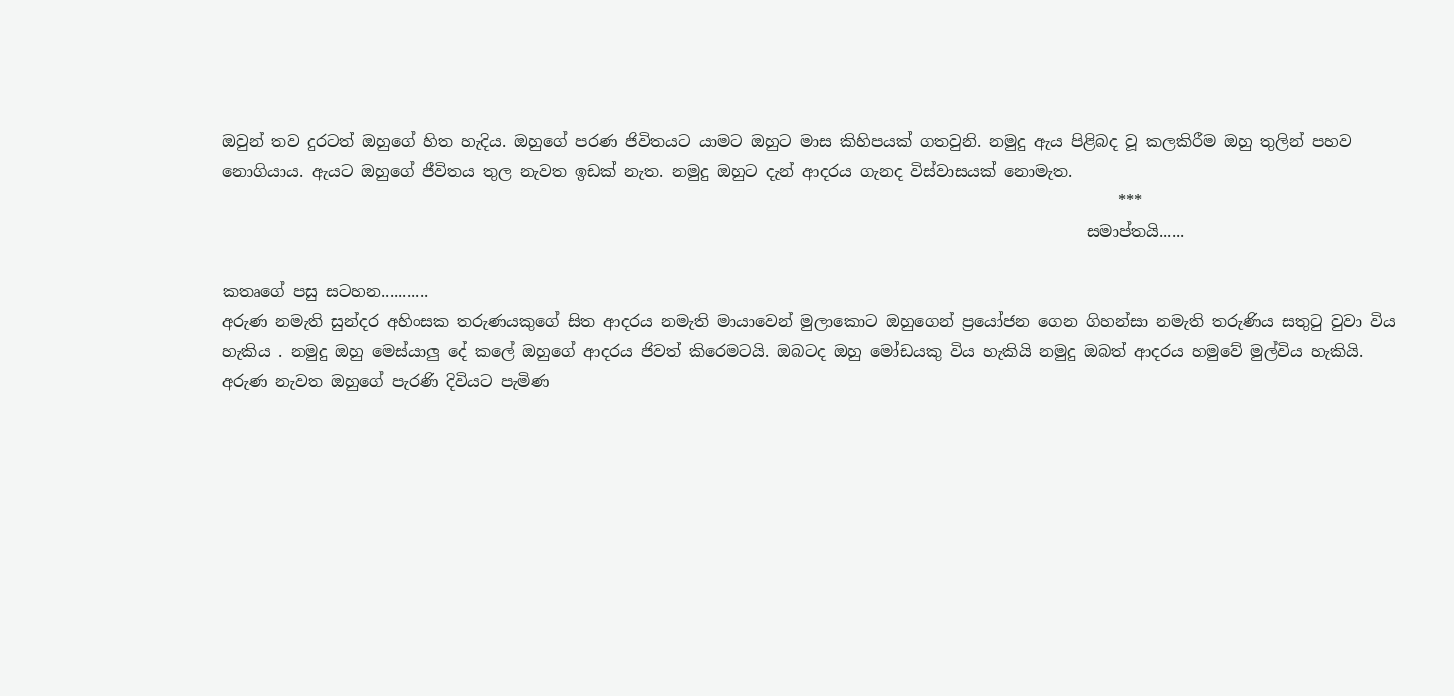ඔවුන් තව දුරටත් ඔහුගේ හිත හැදිය. ඔහුගේ පරණ ජිවිතයට යාමට ඔහුට මාස කිහිපයක් ගතවුනි. නමුදු ඇය පිළිබද වූ කලකිරීම ඔහු තුලින් පහව නොගියාය. ඇයට ඔහුගේ ජීවිතය තුල නැවත ඉඩක් නැත. නමුදු ඔහුට දැන් ආදරය ගැනද විස්වාසයක් නොමැත.
                                                                                                                ***
                                                                                                            සමාප්තයි......

කතෘගේ පසු සටහන...........
අරුණ නමැති සුන්දර අහිංසක තරුණයකුගේ සිත ආදරය නමැති මායාවෙන් මුලාකොට ඔහුගෙන් ප්‍රයෝජන ගෙන ගිහන්සා නමැති තරුණිය සතුටු වුවා විය හැකිය . නමුදු ඔහු මෙස්යාලු දේ කලේ ඔහුගේ ආදරය ජිවත් කිරෙමටයි. ඔබටද ඔහු මෝඩයකු විය හැකියි නමුදු ඔබත් ආදරය හමුවේ මුල්විය හැකියි.
අරුණ නැවත ඔහුගේ පැරණි දිවියට පැමිණ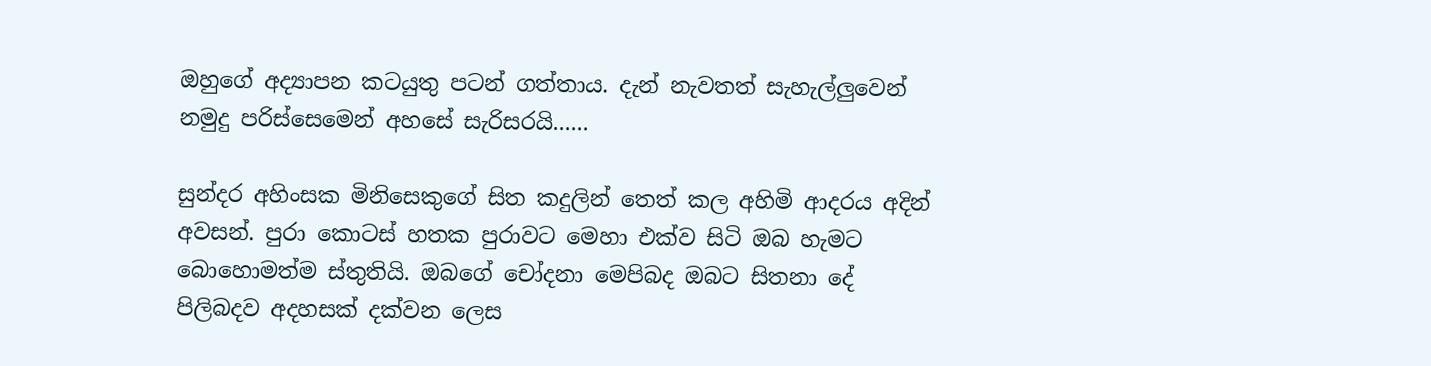ඔහුගේ අද්‍යාපන කටයුතු පටන් ගත්තාය. දැන් නැවතත් සැහැල්ලුවෙන් නමුදු පරිස්සෙමෙන් අහසේ සැරිසරයි......

සුන්දර අහිංසක මිනිසෙකුගේ සිත කදුලින් තෙත් කල අහිමි ආදරය අදින් අවසන්. පුරා කොටස් හතක පුරාවට මෙහා එක්ව සිටි ඔබ හැමට බොහොමත්ම ස්තුතියි. ඔබගේ චෝදනා මෙපිබද ඔබට සිතනා දේ පිලිබදව අදහසක් දක්වන ලෙස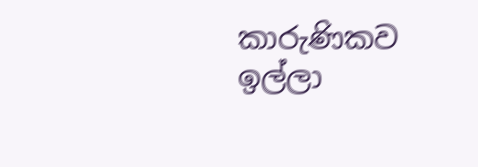කාරුණිකව ඉල්ලා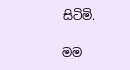සිටිමි.

මම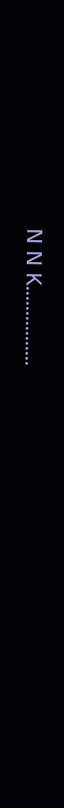N N K................